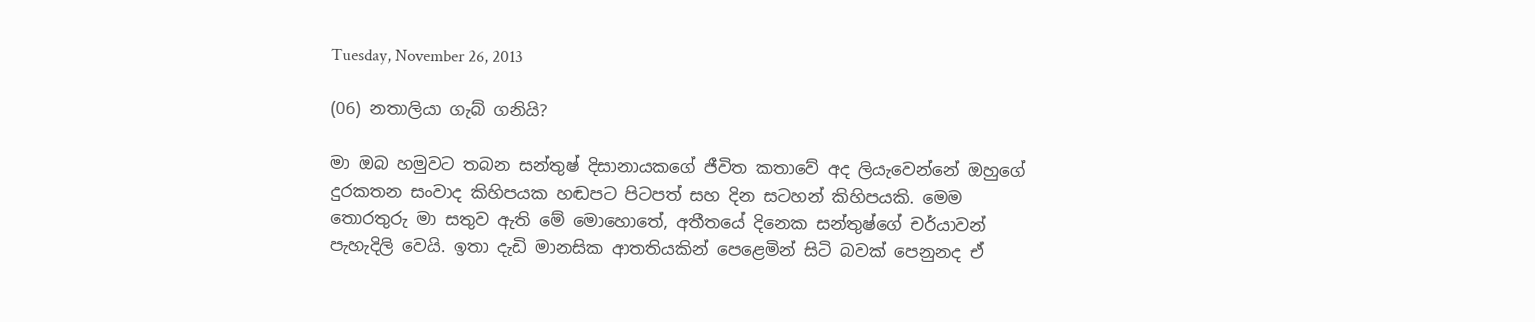Tuesday, November 26, 2013

(06) නතාලියා ගැබ් ගනියි?

මා ඔබ හමුවට තබන සන්තුෂ් දිසානායකගේ ජීවිත කතාවේ අද ලියැවෙන්නේ ඔහුගේ දුරකතන සංවාද කිහිපයක හඬපට පිටපත් සහ දින සටහන් කිහිපයකි. මෙම තොරතුරු මා සතුව ඇති මේ මොහොතේ, අතීතයේ දිනෙක සන්තුෂ්ගේ චර්යාවන් පැහැදිලි වෙයි. ඉතා දැඩි මානසික ආතතියකින් පෙළෙමින් සිටි බවක් පෙනුනද ඒ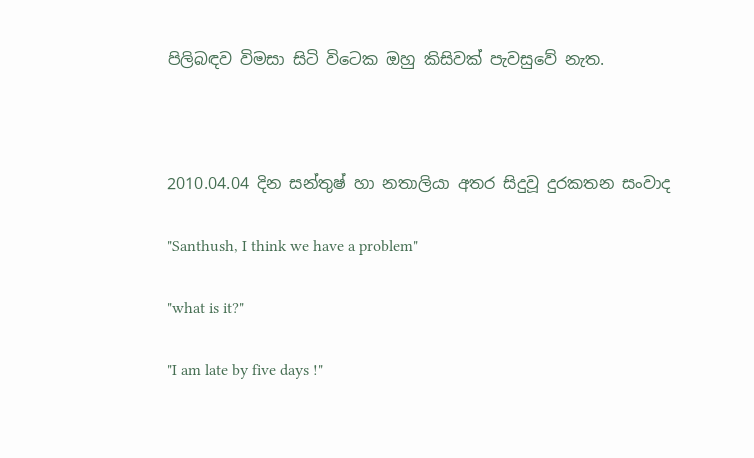පිලිබඳව විමසා සිටි විටෙක ඔහු කිසිවක් පැවසුවේ නැත.



2010.04.04 දින සන්තුෂ් හා නතාලියා අතර සිදුවූ දුරකතන සංවාද

"Santhush, I think we have a problem"

"what is it?"

"I am late by five days !"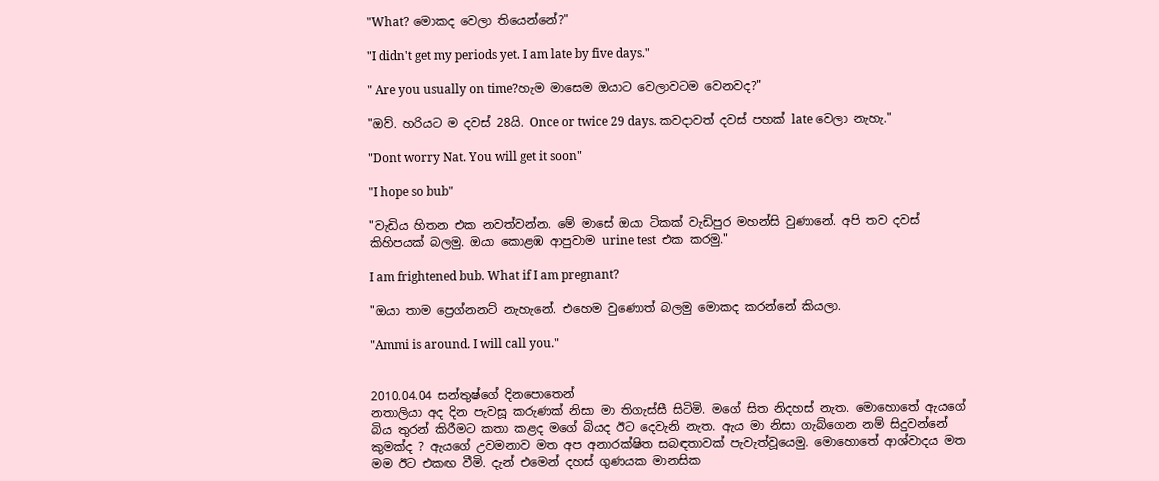"What? මොකද වෙලා තියෙන්නේ?"

"I didn't get my periods yet. I am late by five days."

" Are you usually on time?හැම මාසෙම ඔයාට වෙලාවටම වෙනවද?"

"ඔව්. හරියට ම දවස් 28යි. Once or twice 29 days. කවදාවත් දවස් පහක් late වෙලා නැහැ."

"Dont worry Nat. You will get it soon"

"I hope so bub"

"වැඩිය හිතන එක නවත්වන්න. මේ මාසේ ඔයා ටිකක් වැඩිපුර මහන්සි වුණානේ. අපි තව දවස් කිහිපයක් බලමු. ඔයා කොළඹ ආපුවාම urine test  එක කරමු."

I am frightened bub. What if I am pregnant?

"ඔයා තාම ප්‍රෙග්නනට් නැහැනේ. එහෙම වුණොත් බලමු මොකද කරන්නේ කියලා.

"Ammi is around. I will call you."


2010.04.04 සන්තුෂ්ගේ දිනපොතෙන්
නතාලියා අද දින පැවසූ කරුණක් නිසා මා තිගැස්සී සිටිමි. මගේ සිත නිදහස් නැත. මොහොතේ ඇයගේ බිය තුරන් කිරීමට කතා කළද මගේ බියද ඊට දෙවැනි නැත. ඇය මා නිසා ගැබ්ගෙන නම් සිදුවන්නේ කුමක්ද ? ඇයගේ උවමනාව මත අප අනාරක්ෂිත සබඳතාවක් පැවැත්වූයෙමු. මොහොතේ ආශ්වාදය මත මම ඊට එකඟ වීමි. දැන් එමෙන් දහස් ගුණයක මානසික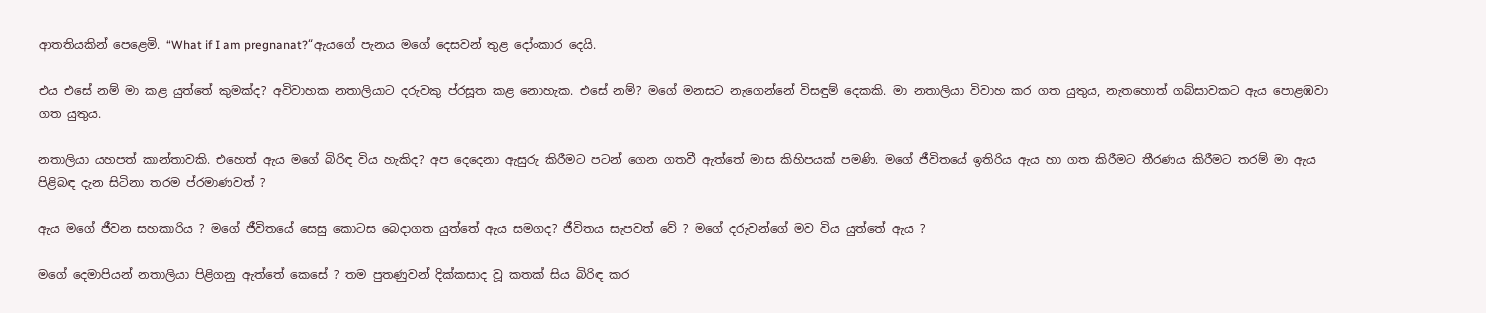ආතතියකින් පෙළෙමි. “What if I am pregnanat?“ඇයගේ පැනය මගේ දෙසවන් තුළ දෝංකාර දෙයි.

එය එසේ නම් මා කළ යුත්තේ කුමක්ද? අවිවාහක නතාලියාට දරුවකු ප්රසූත කළ නොහැක. එසේ නම්? මගේ මනසට නැගෙන්නේ විසඳුම් දෙකකි. මා නතාලියා විවාහ කර ගත යුතුය, නැතහොත් ගබ්සාවකට ඇය පොළඹවා ගත යුතුය.

නතාලියා යහපත් කාන්තාවකි. එහෙත් ඇය මගේ බිරිඳ විය හැකිද? අප දෙදෙනා ඇසුරු කිරීමට පටන් ගෙන ගතවී ඇත්තේ මාස කිහිපයක් පමණි. මගේ ජීවිතයේ ඉතිරිය ඇය හා ගත කිරීමට තීරණය කිරීමට තරම් මා ඇය පිළිබඳ දැන සිටිනා තරම ප්රමාණවත් ?

ඇය මගේ ජීවන සහකාරිය ? මගේ ජීවිතයේ සෙසු කොටස බෙදාගත යුත්තේ ඇය සමගද? ජීවිතය සැපවත් වේ ? මගේ දරුවන්ගේ මව විය යුත්තේ ඇය ?

මගේ දෙමාපියන් නතාලියා පිළිගනු ඇත්තේ කෙසේ ? තම පුතණුවන් දික්කසාද වූ කතක් සිය බිරිඳ කර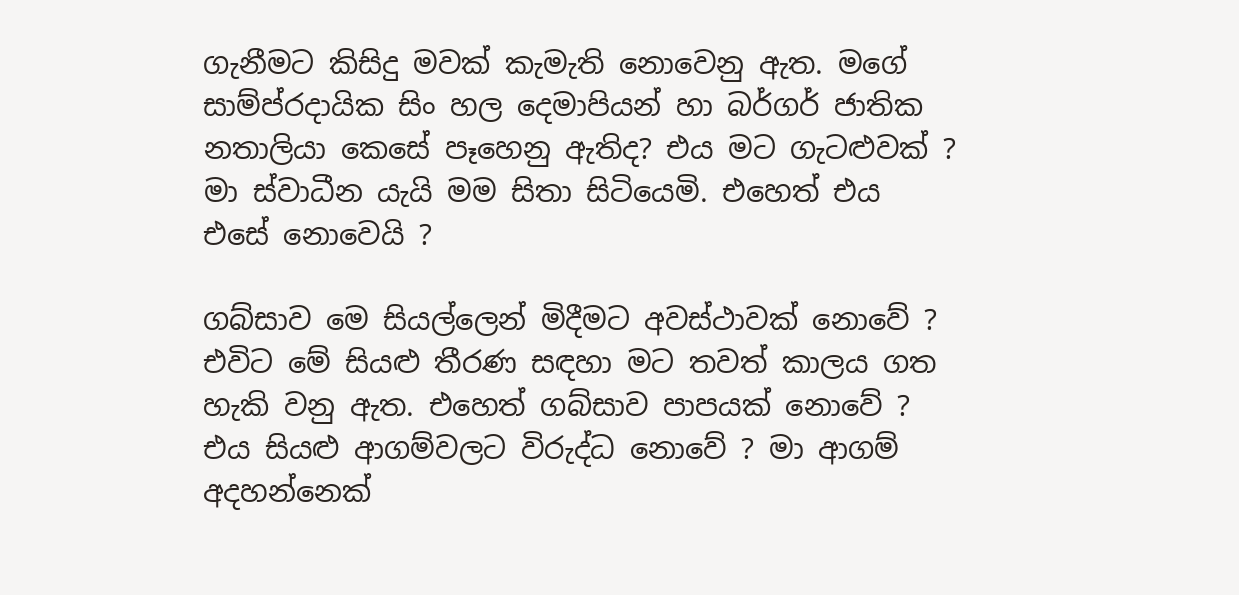ගැනීමට කිසිදු මවක් කැමැති නොවෙනු ඇත. මගේ සාම්ප්රදායික සිං හල දෙමාපියන් හා බර්ගර් ජාතික නතාලියා කෙසේ පෑහෙනු ඇතිද? එය මට ගැටළුවක් ? මා ස්වාධීන යැයි මම සිතා සිටියෙමි. එහෙත් එය එසේ නොවෙයි ?

ගබ්සාව මෙ සියල්ලෙන් මිදීමට අවස්ථාවක් නොවේ ? එවිට මේ සියළු තීරණ සඳහා මට තවත් කාලය ගත හැකි වනු ඇත. එහෙත් ගබ්සාව පාපයක් නොවේ ? එය සියළු ආගම්වලට විරුද්ධ නොවේ ? මා ආගම් අදහන්නෙක්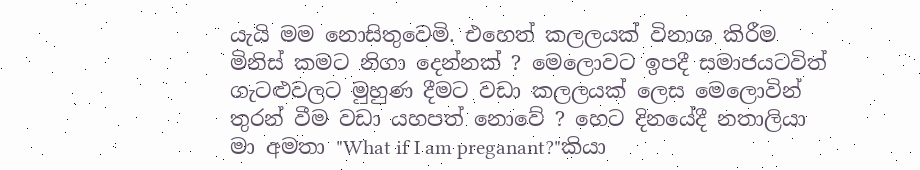යැයි මම නොසිතුවෙමි. එහෙත් කලලයක් විනාශ කිරීම මිනිස් කමට නිගා දෙන්නක් ? මෙලොවට ඉපදී සමාජයටවිත් ගැටළුවලට මුහුණ දීමට වඩා කලලයක් ලෙස මෙලොවින් තුරන් වීම වඩා යහපත් නොවේ ? හෙට දිනයේදී නතාලියා මා අමතා "What if I am preganant?"කියා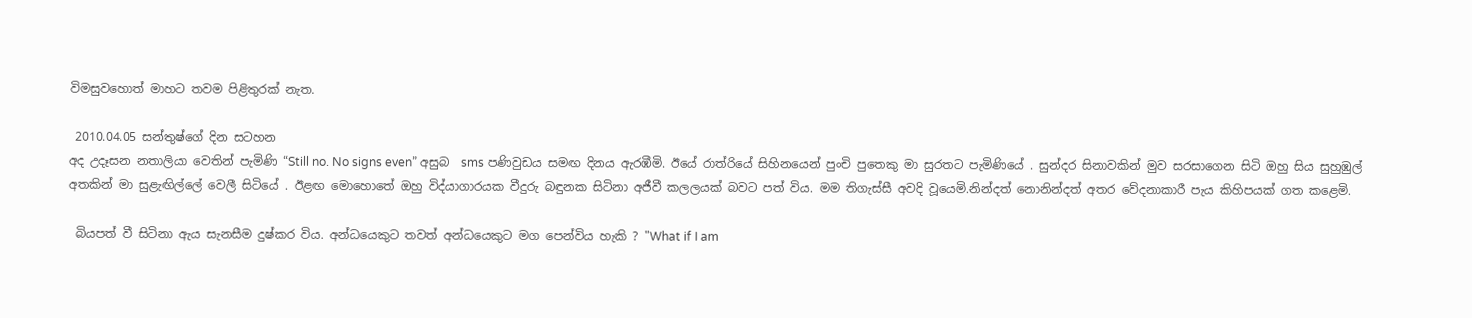විමසුවහොත් මාහට තවම පිළිතුරක් නැත.

 2010.04.05 සන්තුෂ්ගේ දින සටහන
අද උදෑසන නතාලියා වෙතින් පැමිණි “Still no. No signs even” අසුබ  sms පණිවුඩය සමඟ දිනය ඇරඹීමි. ඊයේ රාත්රියේ සිහිනයෙන් පුංචි පුතෙකු මා සුරතට පැමිණියේ . සුන්දර සිනාවකින් මුව සරසාගෙන සිටි ඔහු සිය සුහුඹුල් අතකින් මා සුළැඟිල්ලේ වෙලී සිටියේ . ඊළඟ මොහොතේ ඔහු විද්යාගාරයක වීදුරු බඳුනක සිටිනා අජීවී කලලයක් බවට පත් විය. මම තිගැස්සී අවදි වූයෙමි.නින්දත් නොනින්දත් අතර වේදනාකාරී පැය කිහිපයක් ගත කළෙමි.

 බියපත් වී සිටිනා ඇය සැනසීම දුෂ්කර විය. අන්ධයෙකුට තවත් අන්ධයෙකුට මග පෙන්විය හැකි ? "What if I am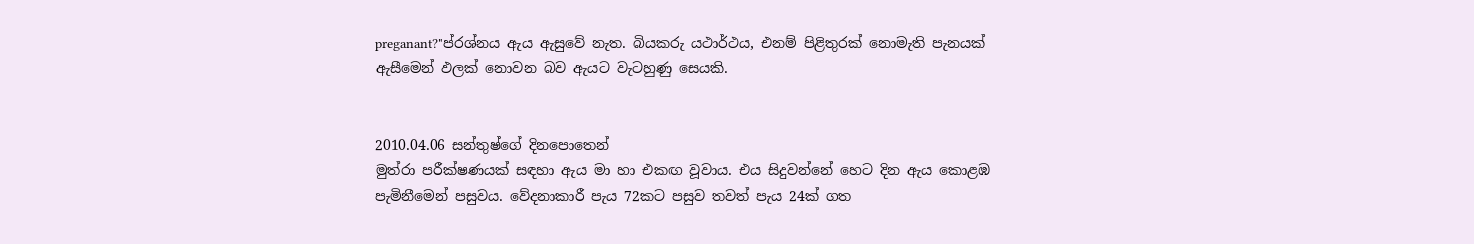preganant?"ප්රශ්නය ඇය ඇසුවේ නැත. බියකරු යථාර්ථය, එනම් පිළිතුරක් නොමැති පැනයක් ඇසීමෙන් ඵලක් නොවන බව ඇයට වැටහුණු සෙයකි.


2010.04.06 සන්තුෂ්ගේ දිනපොතෙන්
මුත්රා පරීක්ෂණයක් සඳහා ඇය මා හා එකඟ වූවාය. එය සිදුවන්නේ හෙට දින ඇය කොළඹ පැමිනීමෙන් පසුවය. වේදනාකාරී පැය 72කට පසුව තවත් පැය 24ක් ගත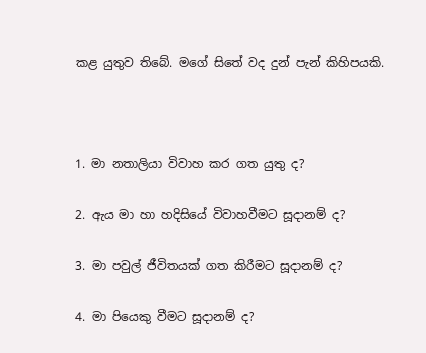කළ යුතුව තිබේ. මගේ සිතේ වද දුන් පැන් කිහිපයකි.



1. මා නතාලියා විවාහ කර ගත යුතු ද?

2. ඇය මා හා හදිසියේ විවාහවීමට සූදානම් ද?

3. මා පවුල් ජීවිතයක් ගත කිරීමට සූදානම් ද?

4. මා පියෙකු වීමට සූදානම් ද?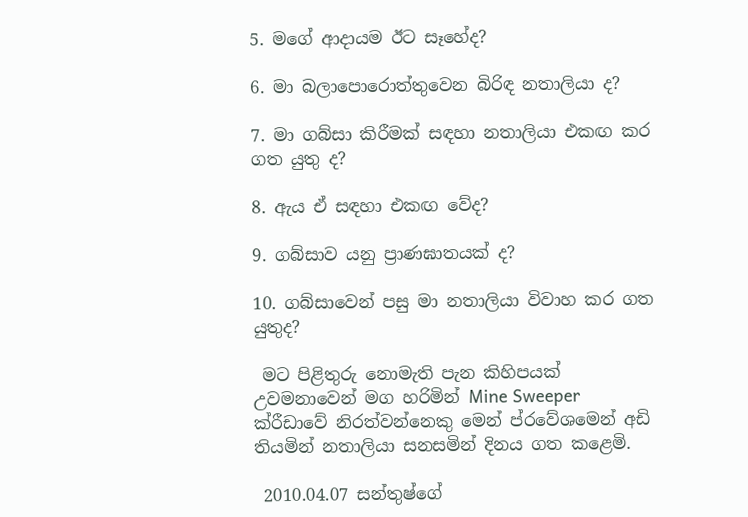5. මගේ ආදායම ඊට සෑහේද?

6. මා බලාපොරොත්තුවෙන බිරිඳ නතාලියා ද?

7. මා ගබ්සා කිරීමක් සඳහා නතාලියා එකඟ කර ගත යුතු ද?

8. ඇය ඒ සඳහා එකඟ වේද?

9. ගබ්සාව යනු ප්‍රාණඝාතයක් ද?

10. ගබ්සාවෙන් පසු මා නතාලියා විවාහ කර ගත යුතුද?

 මට පිළිතුරු නොමැති පැන කිහිපයක් උවමනාවෙන් මග හරිමින් Mine Sweeper ක්රීඩාවේ නිරත්වන්නෙකු මෙන් ප්රවේශමෙන් අඩි තියමින් නතාලියා සනසමින් දිනය ගත කළෙමි.

 2010.04.07 සන්තුෂ්ගේ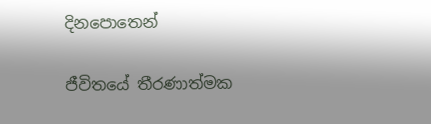දිනපොතෙන්

ජීවිතයේ තීරණාත්මක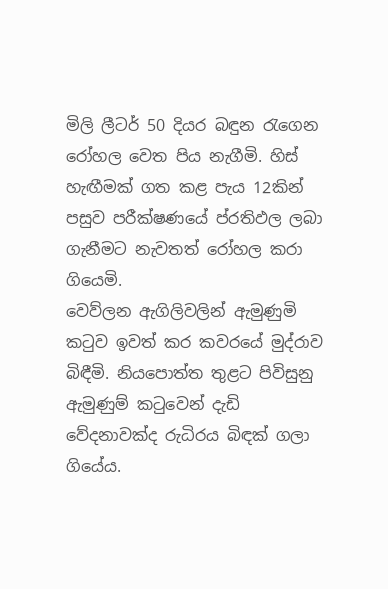මිලි ලීටර් 50 දියර බඳුන රැගෙන රෝහල වෙත පිය නැගීමි. හිස් හැඟීමක් ගත කළ පැය 12කින් පසුව පරීක්ෂණයේ ප්රතිඵල ලබා ගැනීමට නැවතත් රෝහල කරා ගියෙමි.
වෙව්ලන ඇගිලිවලින් ඇමුණුමි කටුව ඉවත් කර කවරයේ මුද්රාව බිඳීමි. නියපොත්ත තුළට පිවිසුනු ඇමුණුම් කටුවෙන් දැඩි වේදනාවක්ද රුධිරය බිඳක් ගලා ගියේය.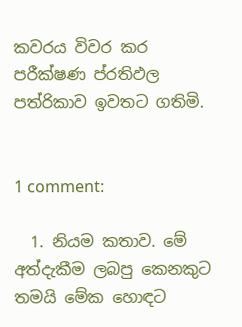කවරය විවර කර පරීක්ෂණ ප්රතිඵල පත්රිකාව ඉවතට ගතිමි.


1 comment:

  1. නියම කතාව. මේ අත්දැකීම ලබපු කෙනකුට තමයි මේක හොඳට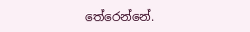තේරෙන්නේ.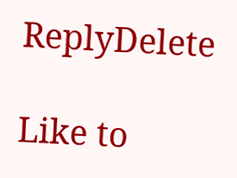ReplyDelete

Like to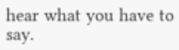hear what you have to say.